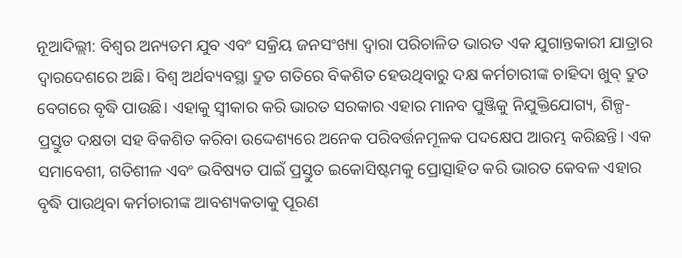ନୂଆଦିଲ୍ଲୀ: ବିଶ୍ୱର ଅନ୍ୟତମ ଯୁବ ଏବଂ ସକ୍ରିୟ ଜନସଂଖ୍ୟା ଦ୍ୱାରା ପରିଚାଳିତ ଭାରତ ଏକ ଯୁଗାନ୍ତକାରୀ ଯାତ୍ରାର ଦ୍ୱାରଦେଶରେ ଅଛି। ବିଶ୍ୱ ଅର୍ଥବ୍ୟବସ୍ଥା ଦ୍ରୁତ ଗତିରେ ବିକଶିତ ହେଉଥିବାରୁ ଦକ୍ଷ କର୍ମଚାରୀଙ୍କ ଚାହିଦା ଖୁବ୍ ଦ୍ରୁତ ବେଗରେ ବୃଦ୍ଧି ପାଉଛି। ଏହାକୁ ସ୍ୱୀକାର କରି ଭାରତ ସରକାର ଏହାର ମାନବ ପୁଞ୍ଜିକୁ ନିଯୁକ୍ତିଯୋଗ୍ୟ, ଶିଳ୍ପ-ପ୍ରସ୍ତୁତ ଦକ୍ଷତା ସହ ବିକଶିତ କରିବା ଉଦ୍ଦେଶ୍ୟରେ ଅନେକ ପରିବର୍ତ୍ତନମୂଳକ ପଦକ୍ଷେପ ଆରମ୍ଭ କରିଛନ୍ତି। ଏକ ସମାବେଶୀ, ଗତିଶୀଳ ଏବଂ ଭବିଷ୍ୟତ ପାଇଁ ପ୍ରସ୍ତୁତ ଇକୋସିଷ୍ଟମକୁ ପ୍ରୋତ୍ସାହିତ କରି ଭାରତ କେବଳ ଏହାର ବୃଦ୍ଧି ପାଉଥିବା କର୍ମଚାରୀଙ୍କ ଆବଶ୍ୟକତାକୁ ପୂରଣ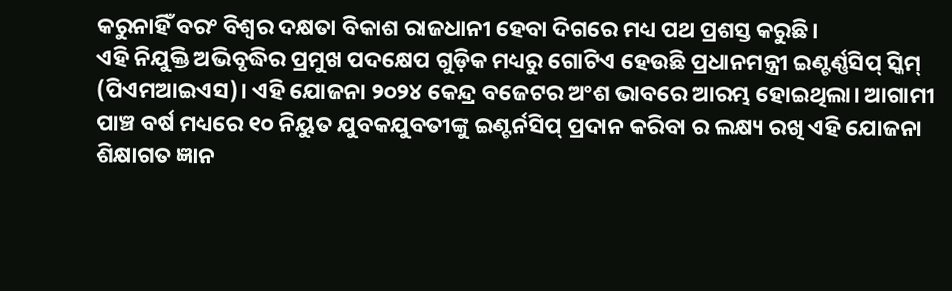କରୁନାହିଁ ବରଂ ବିଶ୍ୱର ଦକ୍ଷତା ବିକାଶ ରାଜଧାନୀ ହେବା ଦିଗରେ ମଧ୍ୟ ପଥ ପ୍ରଶସ୍ତ କରୁଛି।
ଏହି ନିଯୁକ୍ତି ଅଭିବୃଦ୍ଧିର ପ୍ରମୁଖ ପଦକ୍ଷେପ ଗୁଡ଼ିକ ମଧ୍ୟରୁ ଗୋଟିଏ ହେଉଛି ପ୍ରଧାନମନ୍ତ୍ରୀ ଇଣ୍ଟର୍ଣ୍ଣସିପ୍ ସ୍କିମ୍ (ପିଏମଆଇଏସ)। ଏହି ଯୋଜନା ୨୦୨୪ କେନ୍ଦ୍ର ବଜେଟର ଅଂଶ ଭାବରେ ଆରମ୍ଭ ହୋଇଥିଲା। ଆଗାମୀ ପାଞ୍ଚ ବର୍ଷ ମଧ୍ୟରେ ୧୦ ନିୟୁତ ଯୁବକଯୁବତୀଙ୍କୁ ଇଣ୍ଟର୍ନସିପ୍ ପ୍ରଦାନ କରିବା ର ଲକ୍ଷ୍ୟ ରଖି ଏହି ଯୋଜନା ଶିକ୍ଷାଗତ ଜ୍ଞାନ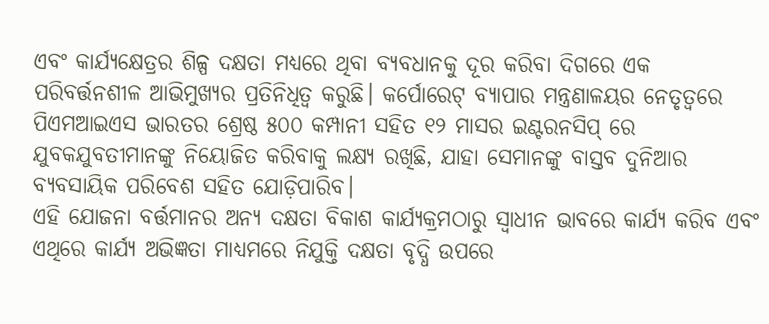ଏବଂ କାର୍ଯ୍ୟକ୍ଷେତ୍ରର ଶିଳ୍ପ ଦକ୍ଷତା ମଧ୍ୟରେ ଥିବା ବ୍ୟବଧାନକୁ ଦୂର କରିବା ଦିଗରେ ଏକ ପରିବର୍ତ୍ତନଶୀଳ ଆଭିମୁଖ୍ୟର ପ୍ରତିନିଧିତ୍ୱ କରୁଛି। କର୍ପୋରେଟ୍ ବ୍ୟାପାର ମନ୍ତ୍ରଣାଳୟର ନେତୃତ୍ୱରେ ପିଏମଆଇଏସ ଭାରତର ଶ୍ରେଷ୍ଠ ୫୦୦ କମ୍ପାନୀ ସହିତ ୧୨ ମାସର ଇଣ୍ଟରନସିପ୍ ରେ ଯୁବକଯୁବତୀମାନଙ୍କୁ ନିୟୋଜିତ କରିବାକୁ ଲକ୍ଷ୍ୟ ରଖିଛି, ଯାହା ସେମାନଙ୍କୁ ବାସ୍ତବ ଦୁନିଆର ବ୍ୟବସାୟିକ ପରିବେଶ ସହିତ ଯୋଡ଼ିପାରିବ।
ଏହି ଯୋଜନା ବର୍ତ୍ତମାନର ଅନ୍ୟ ଦକ୍ଷତା ବିକାଶ କାର୍ଯ୍ୟକ୍ରମଠାରୁ ସ୍ୱାଧୀନ ଭାବରେ କାର୍ଯ୍ୟ କରିବ ଏବଂ ଏଥିରେ କାର୍ଯ୍ୟ ଅଭିଜ୍ଞତା ମାଧ୍ୟମରେ ନିଯୁକ୍ତି ଦକ୍ଷତା ବୃଦ୍ଧି ଉପରେ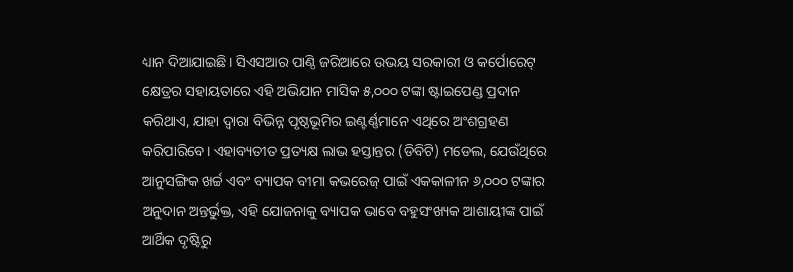ଧ୍ୟାନ ଦିଆଯାଇଛି। ସିଏସଆର ପାଣ୍ଠି ଜରିଆରେ ଉଭୟ ସରକାରୀ ଓ କର୍ପୋରେଟ୍ କ୍ଷେତ୍ରର ସହାୟତାରେ ଏହି ଅଭିଯାନ ମାସିକ ୫,୦୦୦ ଟଙ୍କା ଷ୍ଟାଇପେଣ୍ଡ ପ୍ରଦାନ କରିଥାଏ, ଯାହା ଦ୍ୱାରା ବିଭିନ୍ନ ପୃଷ୍ଠଭୂମିର ଇଣ୍ଟର୍ଣ୍ଣମାନେ ଏଥିରେ ଅଂଶଗ୍ରହଣ କରିପାରିବେ। ଏହାବ୍ୟତୀତ ପ୍ରତ୍ୟକ୍ଷ ଲାଭ ହସ୍ତାନ୍ତର (ଡିବିଟି) ମଡେଲ, ଯେଉଁଥିରେ ଆନୁସଙ୍ଗିକ ଖର୍ଚ୍ଚ ଏବଂ ବ୍ୟାପକ ବୀମା କଭରେଜ୍ ପାଇଁ ଏକକାଳୀନ ୬,୦୦୦ ଟଙ୍କାର ଅନୁଦାନ ଅନ୍ତର୍ଭୁକ୍ତ, ଏହି ଯୋଜନାକୁ ବ୍ୟାପକ ଭାବେ ବହୁସଂଖ୍ୟକ ଆଶାୟୀଙ୍କ ପାଇଁ ଆର୍ଥିକ ଦୃଷ୍ଟିରୁ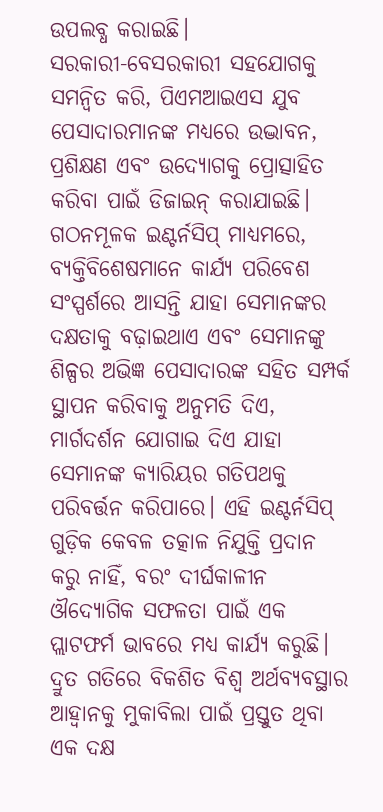ଉପଲବ୍ଧ କରାଇଛି।
ସରକାରୀ-ବେସରକାରୀ ସହଯୋଗକୁ ସମନ୍ୱିତ କରି, ପିଏମଆଇଏସ ଯୁବ ପେସାଦାରମାନଙ୍କ ମଧ୍ୟରେ ଉଦ୍ଭାବନ, ପ୍ରଶିକ୍ଷଣ ଏବଂ ଉଦ୍ୟୋଗକୁ ପ୍ରୋତ୍ସାହିତ କରିବା ପାଇଁ ଡିଜାଇନ୍ କରାଯାଇଛି। ଗଠନମୂଳକ ଇଣ୍ଟର୍ନସିପ୍ ମାଧ୍ୟମରେ, ବ୍ୟକ୍ତିବିଶେଷମାନେ କାର୍ଯ୍ୟ ପରିବେଶ ସଂସ୍ପର୍ଶରେ ଆସନ୍ତି ଯାହା ସେମାନଙ୍କର ଦକ୍ଷତାକୁ ବଢ଼ାଇଥାଏ ଏବଂ ସେମାନଙ୍କୁ ଶିଳ୍ପର ଅଭିଜ୍ଞ ପେସାଦାରଙ୍କ ସହିତ ସମ୍ପର୍କ ସ୍ଥାପନ କରିବାକୁ ଅନୁମତି ଦିଏ, ମାର୍ଗଦର୍ଶନ ଯୋଗାଇ ଦିଏ ଯାହା ସେମାନଙ୍କ କ୍ୟାରିୟର ଗତିପଥକୁ ପରିବର୍ତ୍ତନ କରିପାରେ। ଏହି ଇଣ୍ଟର୍ନସିପ୍ ଗୁଡ଼ିକ କେବଳ ତତ୍କାଳ ନିଯୁକ୍ତି ପ୍ରଦାନ କରୁ ନାହିଁ, ବରଂ ଦୀର୍ଘକାଳୀନ ଔଦ୍ୟୋଗିକ ସଫଳତା ପାଇଁ ଏକ ପ୍ଲାଟଫର୍ମ ଭାବରେ ମଧ୍ୟ କାର୍ଯ୍ୟ କରୁଛି।
ଦ୍ରୁତ ଗତିରେ ବିକଶିତ ବିଶ୍ୱ ଅର୍ଥବ୍ୟବସ୍ଥାର ଆହ୍ୱାନକୁ ମୁକାବିଲା ପାଇଁ ପ୍ରସ୍ତୁତ ଥିବା ଏକ ଦକ୍ଷ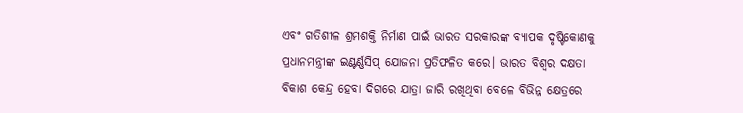ଏବଂ ଗତିଶୀଳ ଶ୍ରମଶକ୍ତି ନିର୍ମାଣ ପାଇଁ ଭାରତ ସରକାରଙ୍କ ବ୍ୟାପକ ଦୃଷ୍ଟିକୋଣକୁ ପ୍ରଧାନମନ୍ତ୍ରୀଙ୍କ ଇଣ୍ଟର୍ଣ୍ଣସିପ୍ ଯୋଜନା ପ୍ରତିଫଳିତ କରେ। ଭାରତ ବିଶ୍ୱର ଦକ୍ଷତା ବିକାଶ କେନ୍ଦ୍ର ହେବା ଦିଗରେ ଯାତ୍ରା ଜାରି ରଖିଥିବା ବେଳେ ବିଭିନ୍ନ କ୍ଷେତ୍ରରେ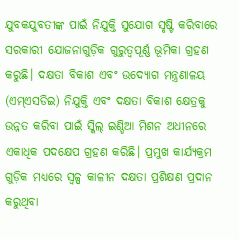ଯୁବକଯୁବତୀଙ୍କ ପାଇଁ ନିଯୁକ୍ତି ସୁଯୋଗ ସୃଷ୍ଟି କରିବାରେ ସରକାରୀ ଯୋଜନାଗୁଡ଼ିକ ଗୁରୁତ୍ୱପୂର୍ଣ୍ଣ ଭୂମିକା ଗ୍ରହଣ କରୁଛି। ଦକ୍ଷତା ବିକାଶ ଏବଂ ଉଦ୍ୟୋଗ ମନ୍ତ୍ରଣାଳୟ (ଏମ୍ଏସଡିଇ) ନିଯୁକ୍ତି ଏବଂ ଦକ୍ଷତା ବିକାଶ କ୍ଷେତ୍ରକୁ ଉନ୍ନତ କରିବା ପାଇଁ ସ୍କିଲ୍ ଇଣ୍ଡିଆ ମିଶନ ଅଧୀନରେ ଏକାଧିକ ପଦକ୍ଷେପ ଗ୍ରହଣ କରିଛି। ପ୍ରମୁଖ କାର୍ଯ୍ୟକ୍ରମ ଗୁଡ଼ିକ ମଧ୍ୟରେ ସ୍ୱଳ୍ପ କାଳୀନ ଦକ୍ଷତା ପ୍ରଶିକ୍ଷଣ ପ୍ରଦାନ କରୁଥିବା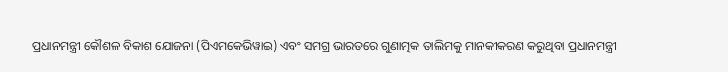ପ୍ରଧାନମନ୍ତ୍ରୀ କୌଶଳ ବିକାଶ ଯୋଜନା (ପିଏମକେଭିୱାଇ) ଏବଂ ସମଗ୍ର ଭାରତରେ ଗୁଣାତ୍ମକ ତାଲିମକୁ ମାନକୀକରଣ କରୁଥିବା ପ୍ରଧାନମନ୍ତ୍ରୀ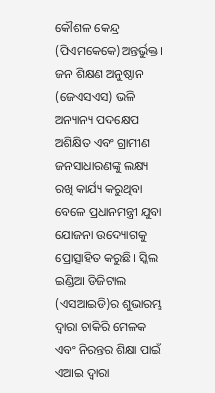କୌଶଳ କେନ୍ଦ୍ର (ପିଏମକେକେ)ଅନ୍ତର୍ଭୁକ୍ତ।
ଜନ ଶିକ୍ଷଣ ଅନୁଷ୍ଠାନ (ଜେଏସଏସ) ଭଳି ଅନ୍ୟାନ୍ୟ ପଦକ୍ଷେପ ଅଶିକ୍ଷିତ ଏବଂ ଗ୍ରାମୀଣ ଜନସାଧାରଣଙ୍କୁ ଲକ୍ଷ୍ୟ ରଖି କାର୍ଯ୍ୟ କରୁଥିବା ବେଳେ ପ୍ରଧାନମନ୍ତ୍ରୀ ଯୁବା ଯୋଜନା ଉଦ୍ୟୋଗକୁ ପ୍ରୋତ୍ସାହିତ କରୁଛି। ସ୍କିଲ ଇଣ୍ଡିଆ ଡିଜିଟାଲ (ଏସଆଇଡି)ର ଶୁଭାରମ୍ଭ ଦ୍ୱାରା ଚାକିରି ମେଳକ ଏବଂ ନିରନ୍ତର ଶିକ୍ଷା ପାଇଁ ଏଆଇ ଦ୍ୱାରା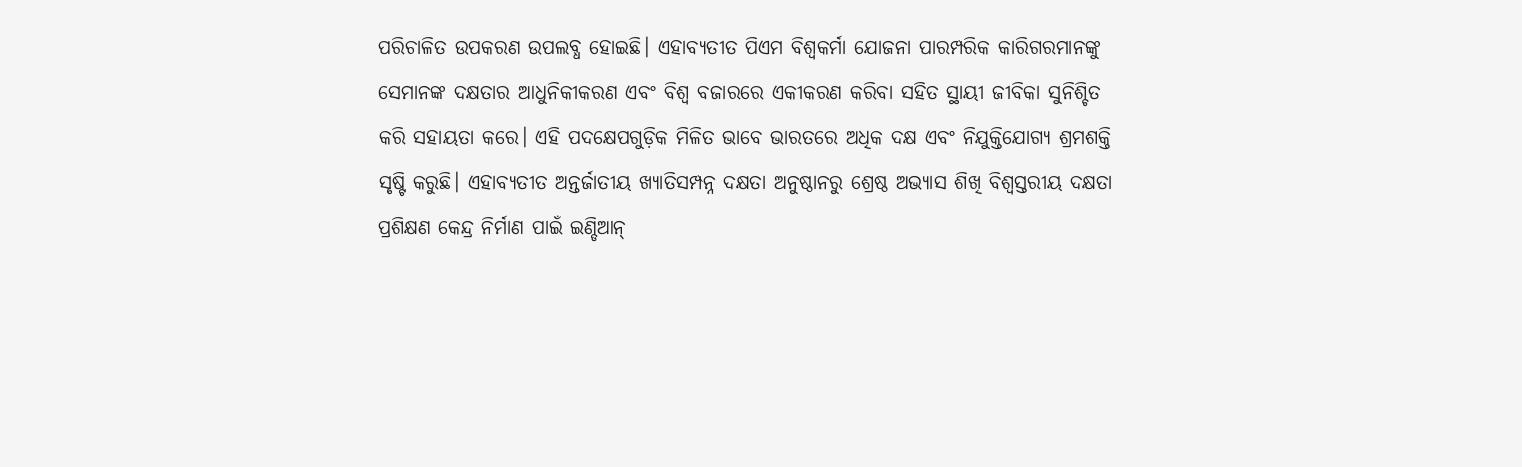ପରିଚାଳିତ ଉପକରଣ ଉପଲବ୍ଧ ହୋଇଛି। ଏହାବ୍ୟତୀତ ପିଏମ ବିଶ୍ୱକର୍ମା ଯୋଜନା ପାରମ୍ପରିକ କାରିଗରମାନଙ୍କୁ ସେମାନଙ୍କ ଦକ୍ଷତାର ଆଧୁନିକୀକରଣ ଏବଂ ବିଶ୍ୱ ବଜାରରେ ଏକୀକରଣ କରିବା ସହିତ ସ୍ଥାୟୀ ଜୀବିକା ସୁନିଶ୍ଚିତ କରି ସହାୟତା କରେ। ଏହି ପଦକ୍ଷେପଗୁଡ଼ିକ ମିଳିତ ଭାବେ ଭାରତରେ ଅଧିକ ଦକ୍ଷ ଏବଂ ନିଯୁକ୍ତିଯୋଗ୍ୟ ଶ୍ରମଶକ୍ତି ସୃଷ୍ଟି କରୁଛି। ଏହାବ୍ୟତୀତ ଅନ୍ତର୍ଜାତୀୟ ଖ୍ୟାତିସମ୍ପନ୍ନ ଦକ୍ଷତା ଅନୁଷ୍ଠାନରୁ ଶ୍ରେଷ୍ଠ ଅଭ୍ୟାସ ଶିଖି ବିଶ୍ୱସ୍ତରୀୟ ଦକ୍ଷତା ପ୍ରଶିକ୍ଷଣ କେନ୍ଦ୍ର ନିର୍ମାଣ ପାଇଁ ଇଣ୍ଡିଆନ୍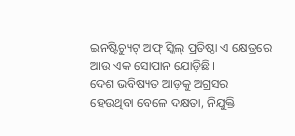ଇନଷ୍ଟିଚ୍ୟୁଟ୍ ଅଫ୍ ସ୍କିଲ୍ ପ୍ରତିଷ୍ଠା ଏ କ୍ଷେତ୍ରରେ ଆଉ ଏକ ସୋପାନ ଯୋଡ଼ିଛି।
ଦେଶ ଭବିଷ୍ୟତ ଆଡ଼କୁ ଅଗ୍ରସର ହେଉଥିବା ବେଳେ ଦକ୍ଷତା, ନିଯୁକ୍ତି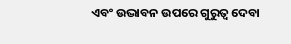ଏବଂ ଉଦ୍ଭାବନ ଉପରେ ଗୁରୁତ୍ୱ ଦେବା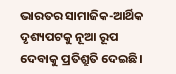ଭାରତର ସାମାଜିକ-ଆର୍ଥିକ ଦୃଶ୍ୟପଟକୁ ନୂଆ ରୂପ ଦେବାକୁ ପ୍ରତିଶ୍ରୁତି ଦେଇଛି।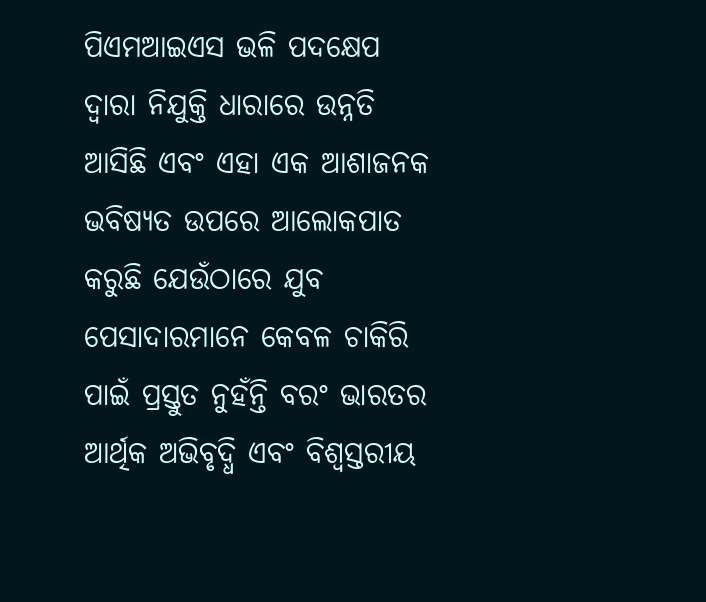ପିଏମଆଇଏସ ଭଳି ପଦକ୍ଷେପ ଦ୍ୱାରା ନିଯୁକ୍ତି ଧାରାରେ ଉନ୍ନତି ଆସିଛି ଏବଂ ଏହା ଏକ ଆଶାଜନକ ଭବିଷ୍ୟତ ଉପରେ ଆଲୋକପାତ କରୁଛି ଯେଉଁଠାରେ ଯୁବ ପେସାଦାରମାନେ କେବଳ ଚାକିରି ପାଇଁ ପ୍ରସ୍ତୁତ ନୁହଁନ୍ତି ବରଂ ଭାରତର ଆର୍ଥିକ ଅଭିବୃଦ୍ଧି ଏବଂ ବିଶ୍ୱସ୍ତରୀୟ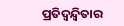ପ୍ରତିଦ୍ୱନ୍ଦ୍ୱିତାର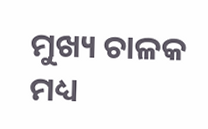ମୁଖ୍ୟ ଚାଳକ ମଧ୍ୟ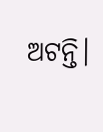ଅଟନ୍ତି।